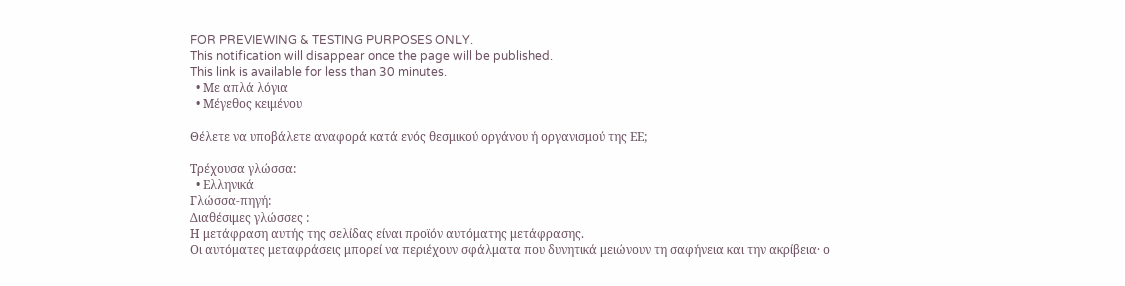FOR PREVIEWING & TESTING PURPOSES ONLY.
This notification will disappear once the page will be published.
This link is available for less than 30 minutes.
  • Με απλά λόγια
  • Μέγεθος κειμένου

Θέλετε να υποβάλετε αναφορά κατά ενός θεσμικού οργάνου ή οργανισμού της ΕΕ;

Τρέχουσα γλώσσα:
  • Ελληνικά
Γλώσσα-πηγή:
Διαθέσιμες γλώσσες :
Η μετάφραση αυτής της σελίδας είναι προϊόν αυτόματης μετάφρασης.
Οι αυτόματες μεταφράσεις μπορεί να περιέχουν σφάλματα που δυνητικά μειώνουν τη σαφήνεια και την ακρίβεια· ο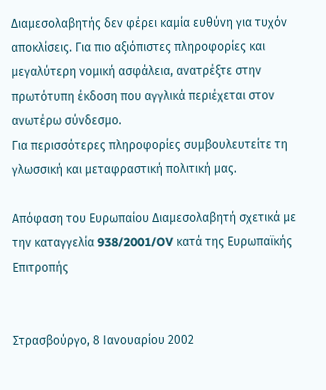Διαμεσολαβητής δεν φέρει καμία ευθύνη για τυχόν αποκλίσεις. Για πιο αξιόπιστες πληροφορίες και μεγαλύτερη νομική ασφάλεια, ανατρέξτε στην πρωτότυπη έκδοση που αγγλικά περιέχεται στον ανωτέρω σύνδεσμο.
Για περισσότερες πληροφορίες συμβουλευτείτε τη γλωσσική και μεταφραστική πολιτική μας.

Απόφαση του Ευρωπαίου Διαμεσολαβητή σχετικά με την καταγγελία 938/2001/OV κατά της Ευρωπαϊκής Επιτροπής


Στρασβούργο, 8 Ιανουαρίου 2002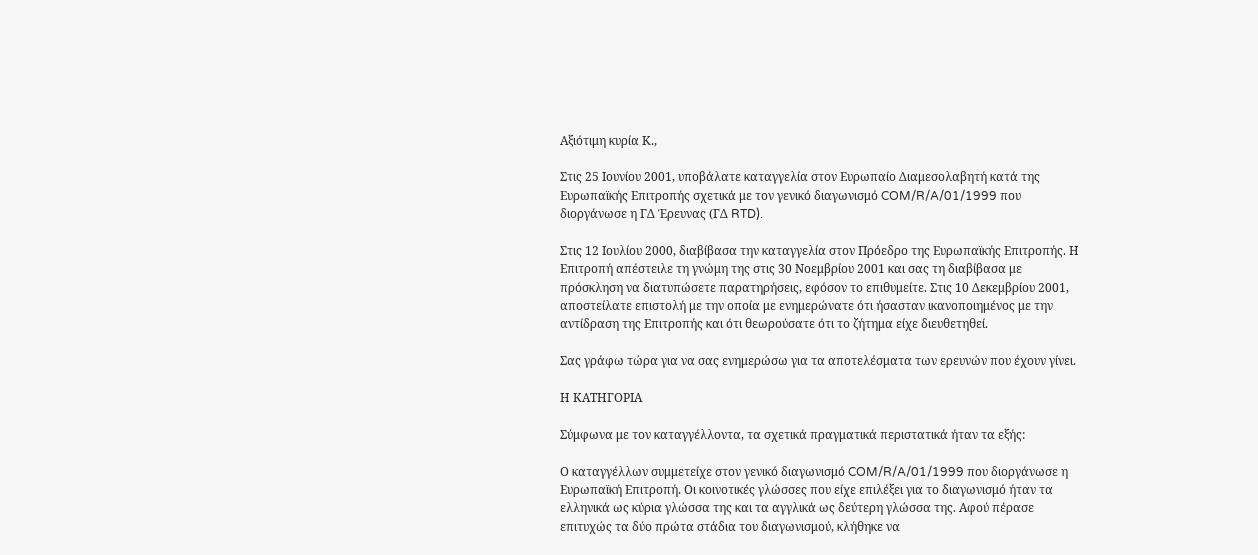Αξιότιμη κυρία Κ.,

Στις 25 Ιουνίου 2001, υποβάλατε καταγγελία στον Ευρωπαίο Διαμεσολαβητή κατά της Ευρωπαϊκής Επιτροπής σχετικά με τον γενικό διαγωνισμό COM/R/A/01/1999 που διοργάνωσε η ΓΔ Έρευνας (ΓΔ RTD).

Στις 12 Ιουλίου 2000, διαβίβασα την καταγγελία στον Πρόεδρο της Ευρωπαϊκής Επιτροπής. Η Επιτροπή απέστειλε τη γνώμη της στις 30 Νοεμβρίου 2001 και σας τη διαβίβασα με πρόσκληση να διατυπώσετε παρατηρήσεις, εφόσον το επιθυμείτε. Στις 10 Δεκεμβρίου 2001, αποστείλατε επιστολή με την οποία με ενημερώνατε ότι ήσασταν ικανοποιημένος με την αντίδραση της Επιτροπής και ότι θεωρούσατε ότι το ζήτημα είχε διευθετηθεί.

Σας γράφω τώρα για να σας ενημερώσω για τα αποτελέσματα των ερευνών που έχουν γίνει.

Η ΚΑΤΗΓΟΡΙΑ

Σύμφωνα με τον καταγγέλλοντα, τα σχετικά πραγματικά περιστατικά ήταν τα εξής:

Ο καταγγέλλων συμμετείχε στον γενικό διαγωνισμό COM/R/A/01/1999 που διοργάνωσε η Ευρωπαϊκή Επιτροπή. Οι κοινοτικές γλώσσες που είχε επιλέξει για το διαγωνισμό ήταν τα ελληνικά ως κύρια γλώσσα της και τα αγγλικά ως δεύτερη γλώσσα της. Αφού πέρασε επιτυχώς τα δύο πρώτα στάδια του διαγωνισμού, κλήθηκε να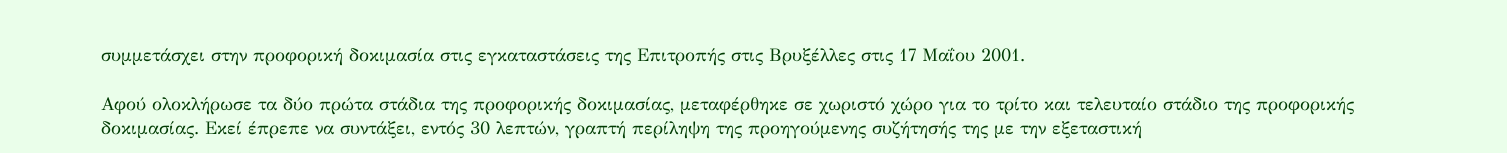συμμετάσχει στην προφορική δοκιμασία στις εγκαταστάσεις της Επιτροπής στις Βρυξέλλες στις 17 Μαΐου 2001.

Αφού ολοκλήρωσε τα δύο πρώτα στάδια της προφορικής δοκιμασίας, μεταφέρθηκε σε χωριστό χώρο για το τρίτο και τελευταίο στάδιο της προφορικής δοκιμασίας. Εκεί έπρεπε να συντάξει, εντός 30 λεπτών, γραπτή περίληψη της προηγούμενης συζήτησής της με την εξεταστική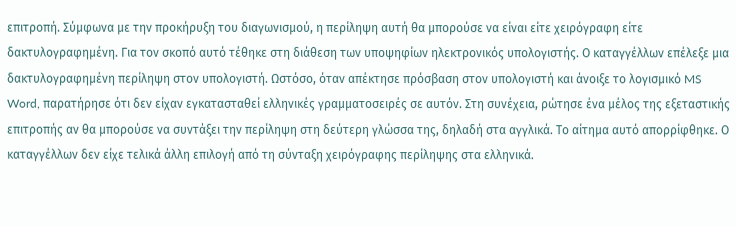επιτροπή. Σύμφωνα με την προκήρυξη του διαγωνισμού, η περίληψη αυτή θα μπορούσε να είναι είτε χειρόγραφη είτε δακτυλογραφημένη. Για τον σκοπό αυτό τέθηκε στη διάθεση των υποψηφίων ηλεκτρονικός υπολογιστής. Ο καταγγέλλων επέλεξε μια δακτυλογραφημένη περίληψη στον υπολογιστή. Ωστόσο, όταν απέκτησε πρόσβαση στον υπολογιστή και άνοιξε το λογισμικό MS Word, παρατήρησε ότι δεν είχαν εγκατασταθεί ελληνικές γραμματοσειρές σε αυτόν. Στη συνέχεια, ρώτησε ένα μέλος της εξεταστικής επιτροπής αν θα μπορούσε να συντάξει την περίληψη στη δεύτερη γλώσσα της, δηλαδή στα αγγλικά. Το αίτημα αυτό απορρίφθηκε. Ο καταγγέλλων δεν είχε τελικά άλλη επιλογή από τη σύνταξη χειρόγραφης περίληψης στα ελληνικά.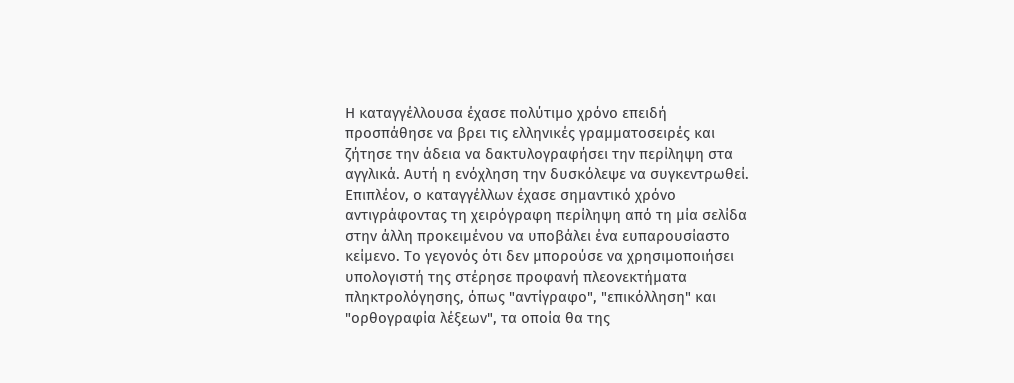Η καταγγέλλουσα έχασε πολύτιμο χρόνο επειδή προσπάθησε να βρει τις ελληνικές γραμματοσειρές και ζήτησε την άδεια να δακτυλογραφήσει την περίληψη στα αγγλικά. Αυτή η ενόχληση την δυσκόλεψε να συγκεντρωθεί. Επιπλέον, ο καταγγέλλων έχασε σημαντικό χρόνο αντιγράφοντας τη χειρόγραφη περίληψη από τη μία σελίδα στην άλλη προκειμένου να υποβάλει ένα ευπαρουσίαστο κείμενο. Το γεγονός ότι δεν μπορούσε να χρησιμοποιήσει υπολογιστή της στέρησε προφανή πλεονεκτήματα πληκτρολόγησης, όπως "αντίγραφο", "επικόλληση" και "ορθογραφία λέξεων", τα οποία θα της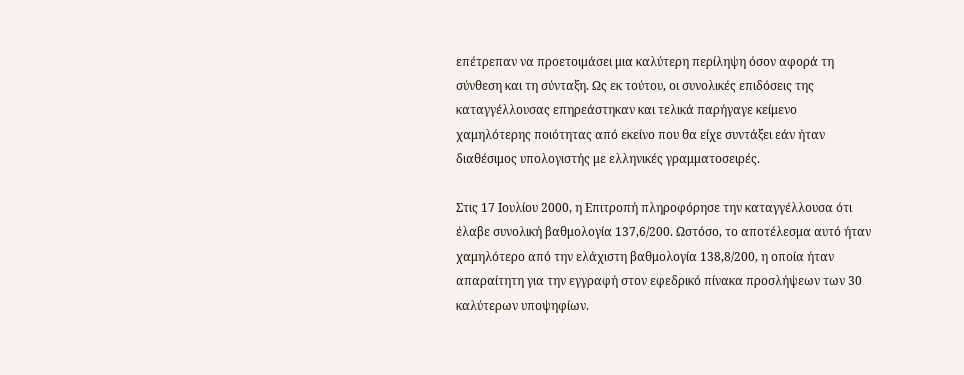επέτρεπαν να προετοιμάσει μια καλύτερη περίληψη όσον αφορά τη σύνθεση και τη σύνταξη. Ως εκ τούτου, οι συνολικές επιδόσεις της καταγγέλλουσας επηρεάστηκαν και τελικά παρήγαγε κείμενο χαμηλότερης ποιότητας από εκείνο που θα είχε συντάξει εάν ήταν διαθέσιμος υπολογιστής με ελληνικές γραμματοσειρές.

Στις 17 Ιουλίου 2000, η Επιτροπή πληροφόρησε την καταγγέλλουσα ότι έλαβε συνολική βαθμολογία 137,6/200. Ωστόσο, το αποτέλεσμα αυτό ήταν χαμηλότερο από την ελάχιστη βαθμολογία 138,8/200, η οποία ήταν απαραίτητη για την εγγραφή στον εφεδρικό πίνακα προσλήψεων των 30 καλύτερων υποψηφίων.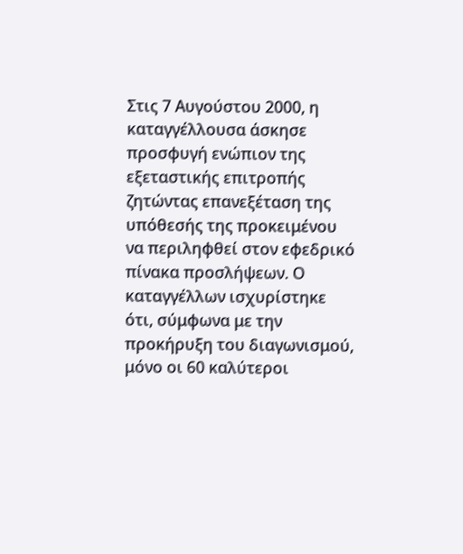Στις 7 Αυγούστου 2000, η καταγγέλλουσα άσκησε προσφυγή ενώπιον της εξεταστικής επιτροπής ζητώντας επανεξέταση της υπόθεσής της προκειμένου να περιληφθεί στον εφεδρικό πίνακα προσλήψεων. Ο καταγγέλλων ισχυρίστηκε ότι, σύμφωνα με την προκήρυξη του διαγωνισμού, μόνο οι 60 καλύτεροι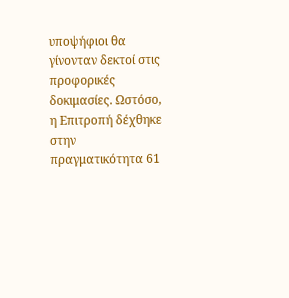υποψήφιοι θα γίνονταν δεκτοί στις προφορικές δοκιμασίες. Ωστόσο, η Επιτροπή δέχθηκε στην πραγματικότητα 61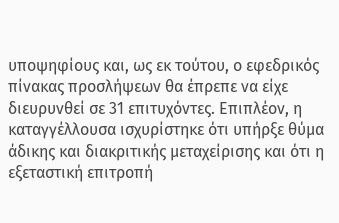υποψηφίους και, ως εκ τούτου, ο εφεδρικός πίνακας προσλήψεων θα έπρεπε να είχε διευρυνθεί σε 31 επιτυχόντες. Επιπλέον, η καταγγέλλουσα ισχυρίστηκε ότι υπήρξε θύμα άδικης και διακριτικής μεταχείρισης και ότι η εξεταστική επιτροπή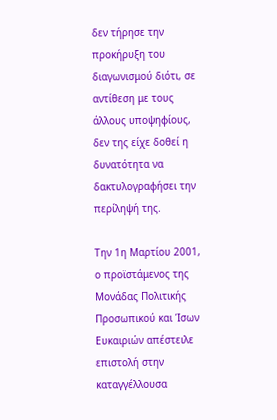δεν τήρησε την προκήρυξη του διαγωνισμού διότι, σε αντίθεση με τους άλλους υποψηφίους, δεν της είχε δοθεί η δυνατότητα να δακτυλογραφήσει την περίληψή της.

Την 1η Μαρτίου 2001, ο προϊστάμενος της Μονάδας Πολιτικής Προσωπικού και Ίσων Ευκαιριών απέστειλε επιστολή στην καταγγέλλουσα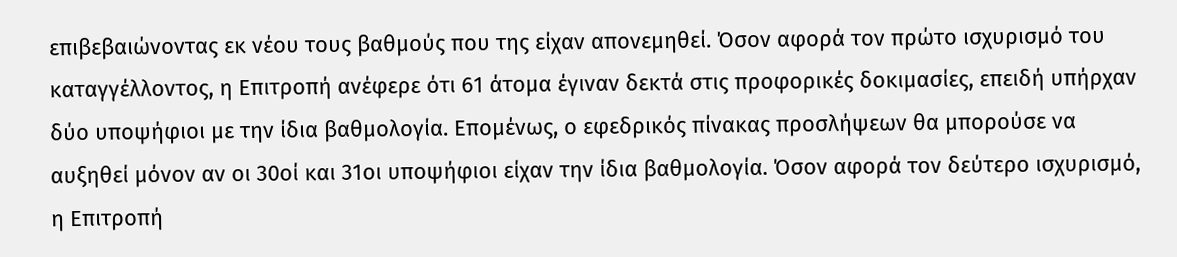επιβεβαιώνοντας εκ νέου τους βαθμούς που της είχαν απονεμηθεί. Όσον αφορά τον πρώτο ισχυρισμό του καταγγέλλοντος, η Επιτροπή ανέφερε ότι 61 άτομα έγιναν δεκτά στις προφορικές δοκιμασίες, επειδή υπήρχαν δύο υποψήφιοι με την ίδια βαθμολογία. Επομένως, ο εφεδρικός πίνακας προσλήψεων θα μπορούσε να αυξηθεί μόνον αν οι 30οί και 31οι υποψήφιοι είχαν την ίδια βαθμολογία. Όσον αφορά τον δεύτερο ισχυρισμό, η Επιτροπή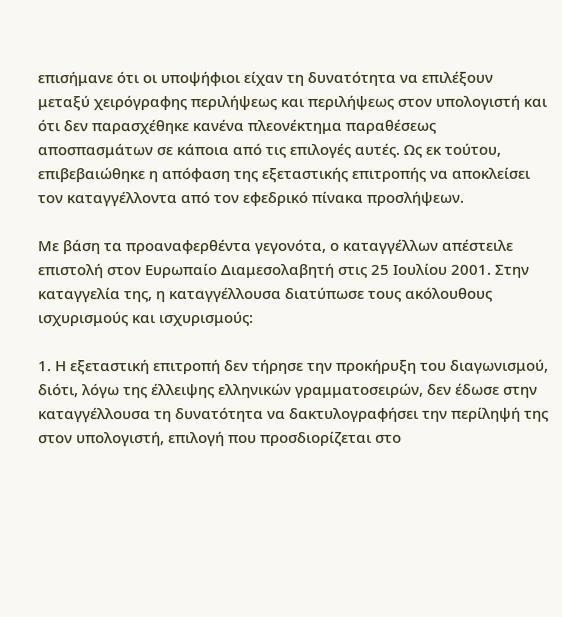επισήμανε ότι οι υποψήφιοι είχαν τη δυνατότητα να επιλέξουν μεταξύ χειρόγραφης περιλήψεως και περιλήψεως στον υπολογιστή και ότι δεν παρασχέθηκε κανένα πλεονέκτημα παραθέσεως αποσπασμάτων σε κάποια από τις επιλογές αυτές. Ως εκ τούτου, επιβεβαιώθηκε η απόφαση της εξεταστικής επιτροπής να αποκλείσει τον καταγγέλλοντα από τον εφεδρικό πίνακα προσλήψεων.

Με βάση τα προαναφερθέντα γεγονότα, ο καταγγέλλων απέστειλε επιστολή στον Ευρωπαίο Διαμεσολαβητή στις 25 Ιουλίου 2001. Στην καταγγελία της, η καταγγέλλουσα διατύπωσε τους ακόλουθους ισχυρισμούς και ισχυρισμούς:

1. Η εξεταστική επιτροπή δεν τήρησε την προκήρυξη του διαγωνισμού, διότι, λόγω της έλλειψης ελληνικών γραμματοσειρών, δεν έδωσε στην καταγγέλλουσα τη δυνατότητα να δακτυλογραφήσει την περίληψή της στον υπολογιστή, επιλογή που προσδιορίζεται στο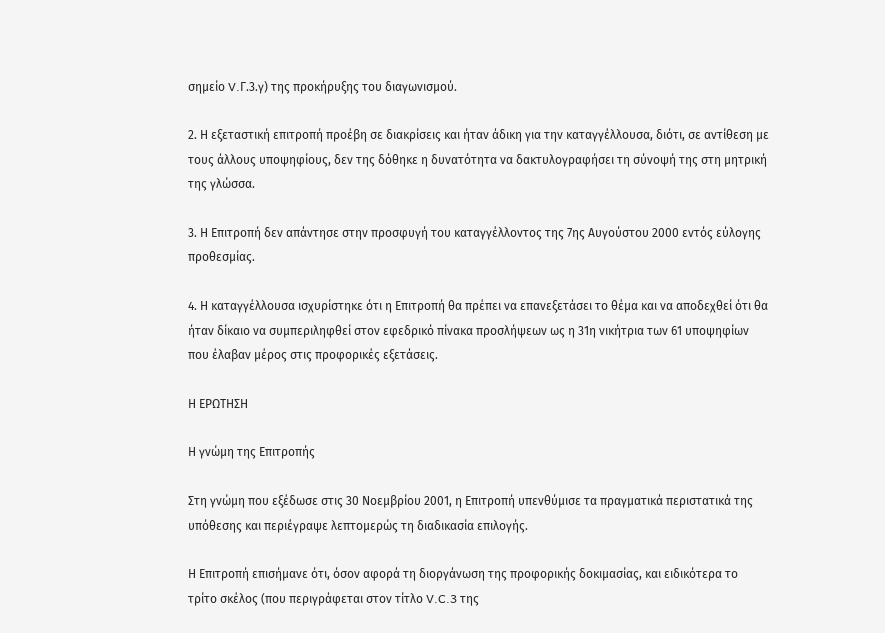σημείο V.Γ.3.γ) της προκήρυξης του διαγωνισμού.

2. Η εξεταστική επιτροπή προέβη σε διακρίσεις και ήταν άδικη για την καταγγέλλουσα, διότι, σε αντίθεση με τους άλλους υποψηφίους, δεν της δόθηκε η δυνατότητα να δακτυλογραφήσει τη σύνοψή της στη μητρική της γλώσσα.

3. Η Επιτροπή δεν απάντησε στην προσφυγή του καταγγέλλοντος της 7ης Αυγούστου 2000 εντός εύλογης προθεσμίας.

4. Η καταγγέλλουσα ισχυρίστηκε ότι η Επιτροπή θα πρέπει να επανεξετάσει το θέμα και να αποδεχθεί ότι θα ήταν δίκαιο να συμπεριληφθεί στον εφεδρικό πίνακα προσλήψεων ως η 31η νικήτρια των 61 υποψηφίων που έλαβαν μέρος στις προφορικές εξετάσεις.

Η ΕΡΩΤΗΣΗ

Η γνώμη της Επιτροπής

Στη γνώμη που εξέδωσε στις 30 Νοεμβρίου 2001, η Επιτροπή υπενθύμισε τα πραγματικά περιστατικά της υπόθεσης και περιέγραψε λεπτομερώς τη διαδικασία επιλογής.

Η Επιτροπή επισήμανε ότι, όσον αφορά τη διοργάνωση της προφορικής δοκιμασίας, και ειδικότερα το τρίτο σκέλος (που περιγράφεται στον τίτλο V.C.3 της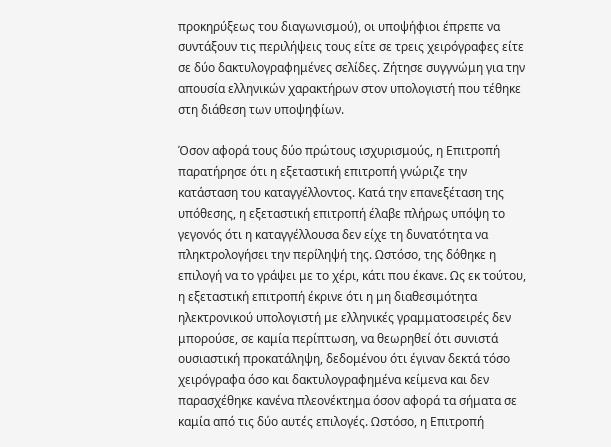προκηρύξεως του διαγωνισμού), οι υποψήφιοι έπρεπε να συντάξουν τις περιλήψεις τους είτε σε τρεις χειρόγραφες είτε σε δύο δακτυλογραφημένες σελίδες. Ζήτησε συγγνώμη για την απουσία ελληνικών χαρακτήρων στον υπολογιστή που τέθηκε στη διάθεση των υποψηφίων.

Όσον αφορά τους δύο πρώτους ισχυρισμούς, η Επιτροπή παρατήρησε ότι η εξεταστική επιτροπή γνώριζε την κατάσταση του καταγγέλλοντος. Κατά την επανεξέταση της υπόθεσης, η εξεταστική επιτροπή έλαβε πλήρως υπόψη το γεγονός ότι η καταγγέλλουσα δεν είχε τη δυνατότητα να πληκτρολογήσει την περίληψή της. Ωστόσο, της δόθηκε η επιλογή να το γράψει με το χέρι, κάτι που έκανε. Ως εκ τούτου, η εξεταστική επιτροπή έκρινε ότι η μη διαθεσιμότητα ηλεκτρονικού υπολογιστή με ελληνικές γραμματοσειρές δεν μπορούσε, σε καμία περίπτωση, να θεωρηθεί ότι συνιστά ουσιαστική προκατάληψη, δεδομένου ότι έγιναν δεκτά τόσο χειρόγραφα όσο και δακτυλογραφημένα κείμενα και δεν παρασχέθηκε κανένα πλεονέκτημα όσον αφορά τα σήματα σε καμία από τις δύο αυτές επιλογές. Ωστόσο, η Επιτροπή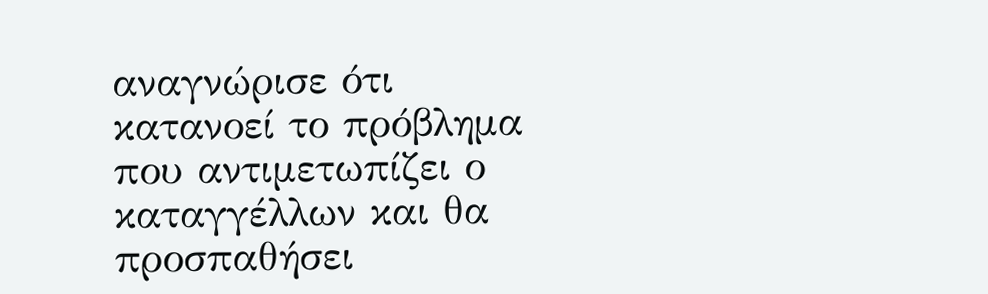αναγνώρισε ότι κατανοεί το πρόβλημα που αντιμετωπίζει ο καταγγέλλων και θα προσπαθήσει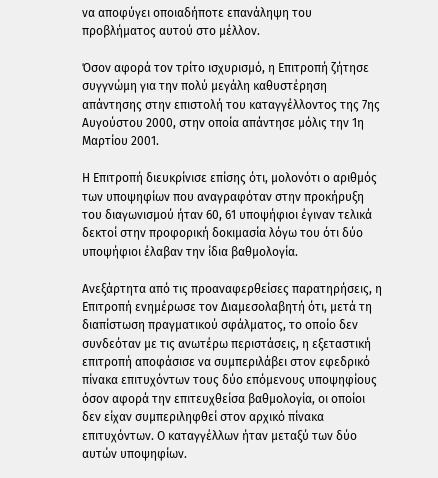να αποφύγει οποιαδήποτε επανάληψη του προβλήματος αυτού στο μέλλον.

Όσον αφορά τον τρίτο ισχυρισμό, η Επιτροπή ζήτησε συγγνώμη για την πολύ μεγάλη καθυστέρηση απάντησης στην επιστολή του καταγγέλλοντος της 7ης Αυγούστου 2000, στην οποία απάντησε μόλις την 1η Μαρτίου 2001.

Η Επιτροπή διευκρίνισε επίσης ότι, μολονότι ο αριθμός των υποψηφίων που αναγραφόταν στην προκήρυξη του διαγωνισμού ήταν 60, 61 υποψήφιοι έγιναν τελικά δεκτοί στην προφορική δοκιμασία λόγω του ότι δύο υποψήφιοι έλαβαν την ίδια βαθμολογία.

Ανεξάρτητα από τις προαναφερθείσες παρατηρήσεις, η Επιτροπή ενημέρωσε τον Διαμεσολαβητή ότι, μετά τη διαπίστωση πραγματικού σφάλματος, το οποίο δεν συνδεόταν με τις ανωτέρω περιστάσεις, η εξεταστική επιτροπή αποφάσισε να συμπεριλάβει στον εφεδρικό πίνακα επιτυχόντων τους δύο επόμενους υποψηφίους όσον αφορά την επιτευχθείσα βαθμολογία, οι οποίοι δεν είχαν συμπεριληφθεί στον αρχικό πίνακα επιτυχόντων. Ο καταγγέλλων ήταν μεταξύ των δύο αυτών υποψηφίων.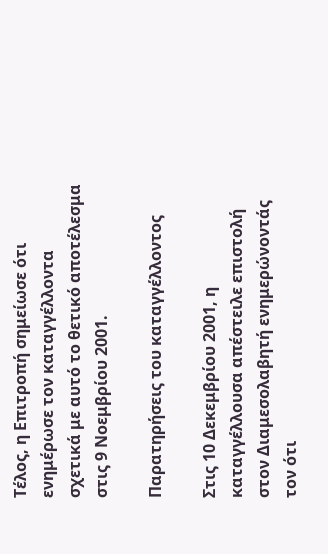Τέλος, η Επιτροπή σημείωσε ότι ενημέρωσε τον καταγγέλλοντα σχετικά με αυτό το θετικό αποτέλεσμα στις 9 Νοεμβρίου 2001.

Παρατηρήσεις του καταγγέλλοντος

Στις 10 Δεκεμβρίου 2001, η καταγγέλλουσα απέστειλε επιστολή στον Διαμεσολαβητή ενημερώνοντάς τον ότι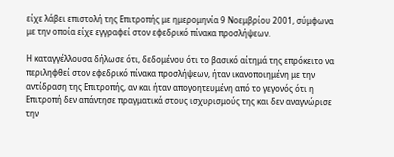είχε λάβει επιστολή της Επιτροπής με ημερομηνία 9 Νοεμβρίου 2001, σύμφωνα με την οποία είχε εγγραφεί στον εφεδρικό πίνακα προσλήψεων.

Η καταγγέλλουσα δήλωσε ότι, δεδομένου ότι το βασικό αίτημά της επρόκειτο να περιληφθεί στον εφεδρικό πίνακα προσλήψεων, ήταν ικανοποιημένη με την αντίδραση της Επιτροπής, αν και ήταν απογοητευμένη από το γεγονός ότι η Επιτροπή δεν απάντησε πραγματικά στους ισχυρισμούς της και δεν αναγνώρισε την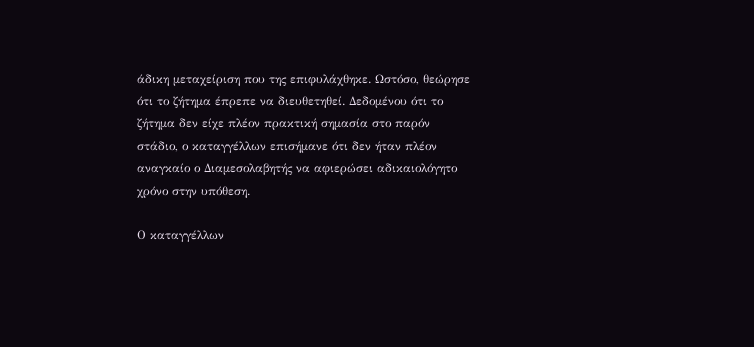άδικη μεταχείριση που της επιφυλάχθηκε. Ωστόσο, θεώρησε ότι το ζήτημα έπρεπε να διευθετηθεί. Δεδομένου ότι το ζήτημα δεν είχε πλέον πρακτική σημασία στο παρόν στάδιο, ο καταγγέλλων επισήμανε ότι δεν ήταν πλέον αναγκαίο ο Διαμεσολαβητής να αφιερώσει αδικαιολόγητο χρόνο στην υπόθεση.

Ο καταγγέλλων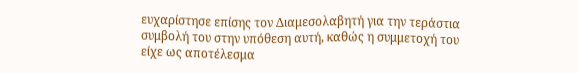ευχαρίστησε επίσης τον Διαμεσολαβητή για την τεράστια συμβολή του στην υπόθεση αυτή, καθώς η συμμετοχή του είχε ως αποτέλεσμα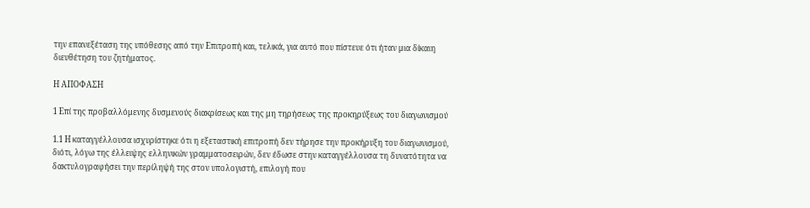την επανεξέταση της υπόθεσης από την Επιτροπή και, τελικά, για αυτό που πίστευε ότι ήταν μια δίκαιη διευθέτηση του ζητήματος.

Η ΑΠΟΦΑΣΗ

1 Επί της προβαλλόμενης δυσμενούς διακρίσεως και της μη τηρήσεως της προκηρύξεως του διαγωνισμού

1.1 Η καταγγέλλουσα ισχυρίστηκε ότι η εξεταστική επιτροπή δεν τήρησε την προκήρυξη του διαγωνισμού, διότι, λόγω της έλλειψης ελληνικών γραμματοσειρών, δεν έδωσε στην καταγγέλλουσα τη δυνατότητα να δακτυλογραφήσει την περίληψή της στον υπολογιστή, επιλογή που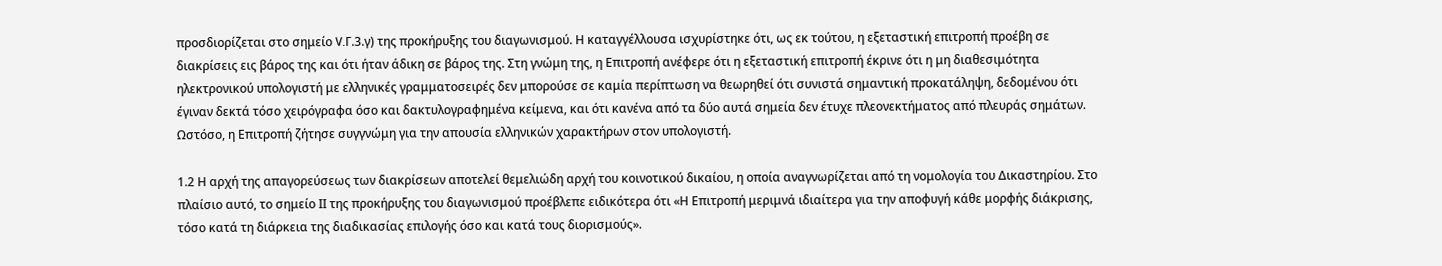προσδιορίζεται στο σημείο V.Γ.3.γ) της προκήρυξης του διαγωνισμού. Η καταγγέλλουσα ισχυρίστηκε ότι, ως εκ τούτου, η εξεταστική επιτροπή προέβη σε διακρίσεις εις βάρος της και ότι ήταν άδικη σε βάρος της. Στη γνώμη της, η Επιτροπή ανέφερε ότι η εξεταστική επιτροπή έκρινε ότι η μη διαθεσιμότητα ηλεκτρονικού υπολογιστή με ελληνικές γραμματοσειρές δεν μπορούσε σε καμία περίπτωση να θεωρηθεί ότι συνιστά σημαντική προκατάληψη, δεδομένου ότι έγιναν δεκτά τόσο χειρόγραφα όσο και δακτυλογραφημένα κείμενα, και ότι κανένα από τα δύο αυτά σημεία δεν έτυχε πλεονεκτήματος από πλευράς σημάτων. Ωστόσο, η Επιτροπή ζήτησε συγγνώμη για την απουσία ελληνικών χαρακτήρων στον υπολογιστή.

1.2 Η αρχή της απαγορεύσεως των διακρίσεων αποτελεί θεμελιώδη αρχή του κοινοτικού δικαίου, η οποία αναγνωρίζεται από τη νομολογία του Δικαστηρίου. Στο πλαίσιο αυτό, το σημείο ΙΙ της προκήρυξης του διαγωνισμού προέβλεπε ειδικότερα ότι «Η Επιτροπή μεριμνά ιδιαίτερα για την αποφυγή κάθε μορφής διάκρισης, τόσο κατά τη διάρκεια της διαδικασίας επιλογής όσο και κατά τους διορισμούς».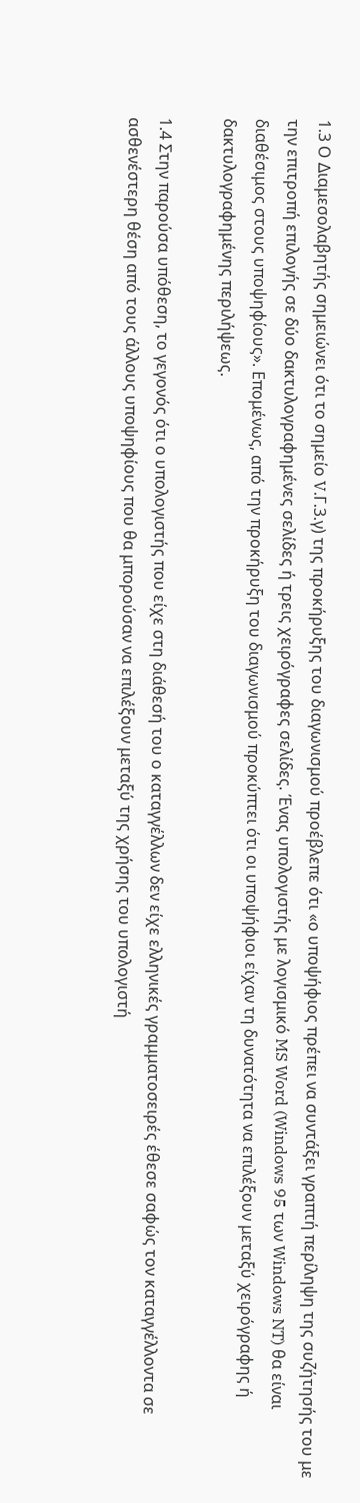1.3 Ο Διαμεσολαβητής σημειώνει ότι το σημείο V.Γ.3.γ) της προκήρυξης του διαγωνισμού προέβλεπε ότι «ο υποψήφιος πρέπει να συντάξει γραπτή περίληψη της συζήτησής του με την επιτροπή επιλογής σε δύο δακτυλογραφημένες σελίδες ή τρεις χειρόγραφες σελίδες. Ένας υπολογιστής με λογισμικό MS Word (Windows 95 των Windows NT) θα είναι διαθέσιμος στους υποψηφίους». Επομένως, από την προκήρυξη του διαγωνισμού προκύπτει ότι οι υποψήφιοι είχαν τη δυνατότητα να επιλέξουν μεταξύ χειρόγραφης ή δακτυλογραφημένης περιλήψεως.

1.4 Στην παρούσα υπόθεση, το γεγονός ότι ο υπολογιστής που είχε στη διάθεσή του ο καταγγέλλων δεν είχε ελληνικές γραμματοσειρές έθεσε σαφώς τον καταγγέλλοντα σε ασθενέστερη θέση από τους άλλους υποψηφίους που θα μπορούσαν να επιλέξουν μεταξύ της χρήσης του υπολογιστή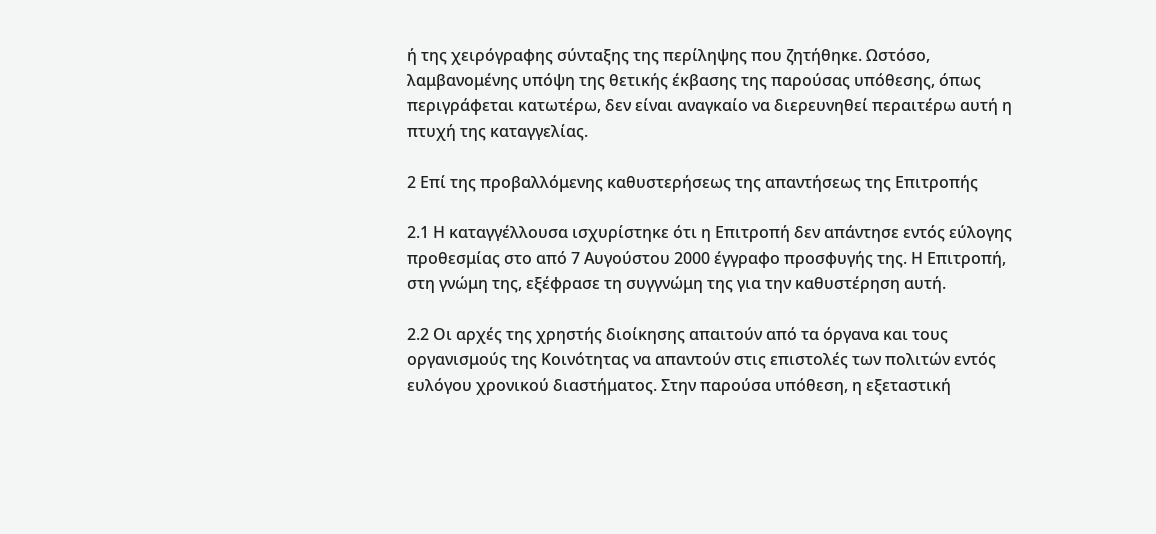ή της χειρόγραφης σύνταξης της περίληψης που ζητήθηκε. Ωστόσο, λαμβανομένης υπόψη της θετικής έκβασης της παρούσας υπόθεσης, όπως περιγράφεται κατωτέρω, δεν είναι αναγκαίο να διερευνηθεί περαιτέρω αυτή η πτυχή της καταγγελίας.

2 Επί της προβαλλόμενης καθυστερήσεως της απαντήσεως της Επιτροπής

2.1 Η καταγγέλλουσα ισχυρίστηκε ότι η Επιτροπή δεν απάντησε εντός εύλογης προθεσμίας στο από 7 Αυγούστου 2000 έγγραφο προσφυγής της. Η Επιτροπή, στη γνώμη της, εξέφρασε τη συγγνώμη της για την καθυστέρηση αυτή.

2.2 Οι αρχές της χρηστής διοίκησης απαιτούν από τα όργανα και τους οργανισμούς της Κοινότητας να απαντούν στις επιστολές των πολιτών εντός ευλόγου χρονικού διαστήματος. Στην παρούσα υπόθεση, η εξεταστική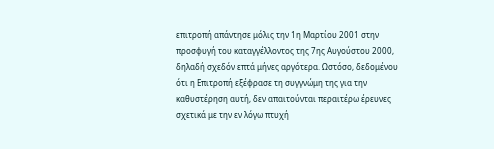επιτροπή απάντησε μόλις την 1η Μαρτίου 2001 στην προσφυγή του καταγγέλλοντος της 7ης Αυγούστου 2000, δηλαδή σχεδόν επτά μήνες αργότερα. Ωστόσο, δεδομένου ότι η Επιτροπή εξέφρασε τη συγγνώμη της για την καθυστέρηση αυτή, δεν απαιτούνται περαιτέρω έρευνες σχετικά με την εν λόγω πτυχή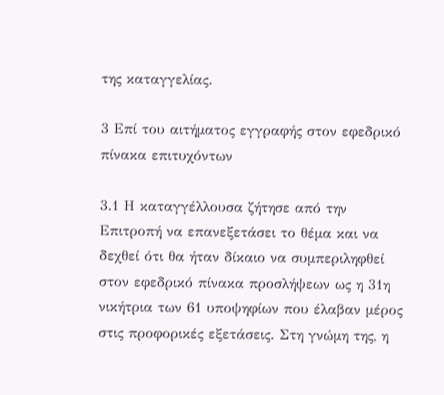της καταγγελίας.

3 Επί του αιτήματος εγγραφής στον εφεδρικό πίνακα επιτυχόντων

3.1 Η καταγγέλλουσα ζήτησε από την Επιτροπή να επανεξετάσει το θέμα και να δεχθεί ότι θα ήταν δίκαιο να συμπεριληφθεί στον εφεδρικό πίνακα προσλήψεων ως η 31η νικήτρια των 61 υποψηφίων που έλαβαν μέρος στις προφορικές εξετάσεις. Στη γνώμη της, η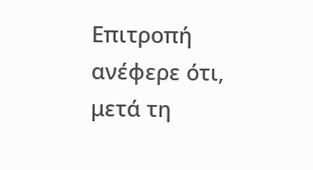Επιτροπή ανέφερε ότι, μετά τη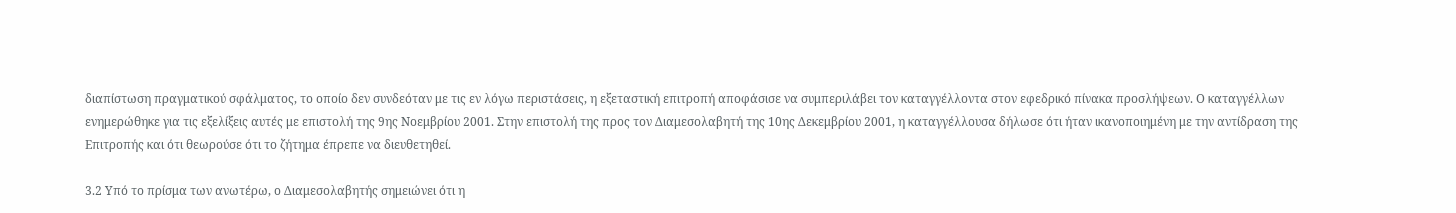διαπίστωση πραγματικού σφάλματος, το οποίο δεν συνδεόταν με τις εν λόγω περιστάσεις, η εξεταστική επιτροπή αποφάσισε να συμπεριλάβει τον καταγγέλλοντα στον εφεδρικό πίνακα προσλήψεων. Ο καταγγέλλων ενημερώθηκε για τις εξελίξεις αυτές με επιστολή της 9ης Νοεμβρίου 2001. Στην επιστολή της προς τον Διαμεσολαβητή της 10ης Δεκεμβρίου 2001, η καταγγέλλουσα δήλωσε ότι ήταν ικανοποιημένη με την αντίδραση της Επιτροπής και ότι θεωρούσε ότι το ζήτημα έπρεπε να διευθετηθεί.

3.2 Υπό το πρίσμα των ανωτέρω, ο Διαμεσολαβητής σημειώνει ότι η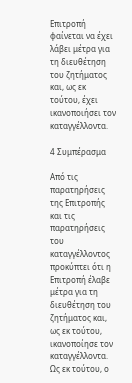Επιτροπή φαίνεται να έχει λάβει μέτρα για τη διευθέτηση του ζητήματος και, ως εκ τούτου, έχει ικανοποιήσει τον καταγγέλλοντα.

4 Συμπέρασμα

Από τις παρατηρήσεις της Επιτροπής και τις παρατηρήσεις του καταγγέλλοντος προκύπτει ότι η Επιτροπή έλαβε μέτρα για τη διευθέτηση του ζητήματος και, ως εκ τούτου, ικανοποίησε τον καταγγέλλοντα. Ως εκ τούτου, ο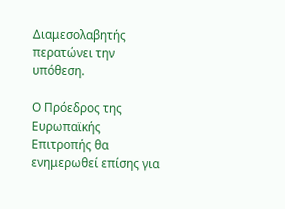Διαμεσολαβητής περατώνει την υπόθεση.

Ο Πρόεδρος της Ευρωπαϊκής Επιτροπής θα ενημερωθεί επίσης για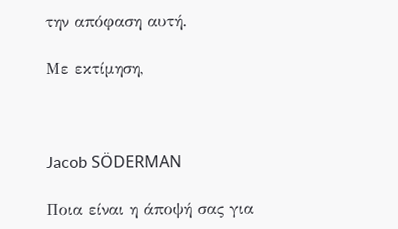την απόφαση αυτή.

Με εκτίμηση,



Jacob SÖDERMAN

Ποια είναι η άποψή σας για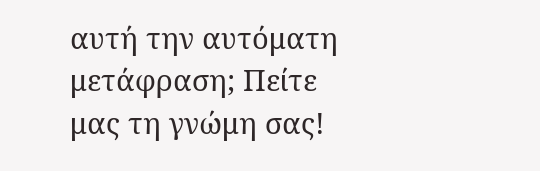αυτή την αυτόματη μετάφραση; Πείτε μας τη γνώμη σας!